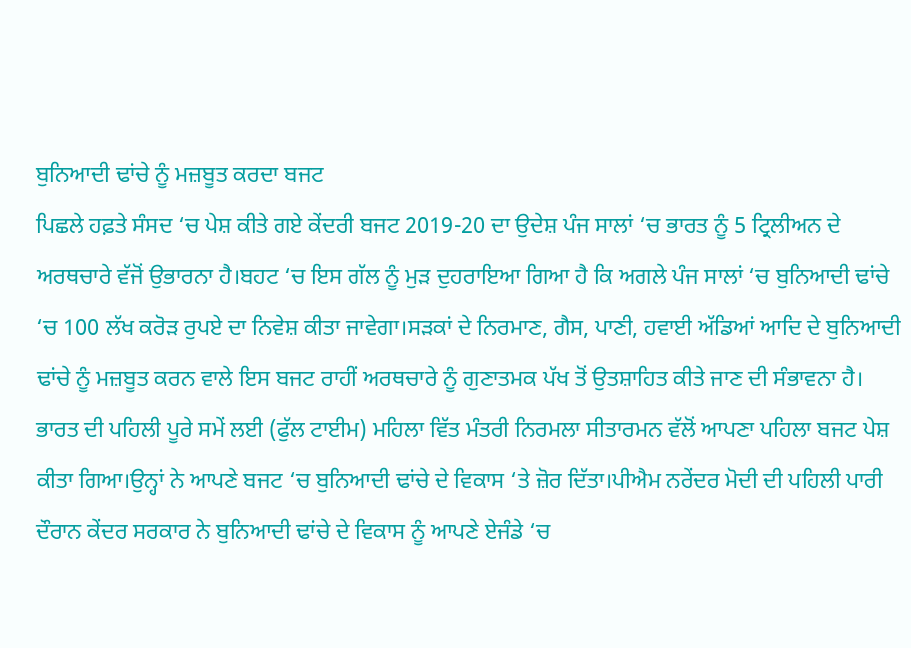ਬੁਨਿਆਦੀ ਢਾਂਚੇ ਨੂੰ ਮਜ਼ਬੂਤ ਕਰਦਾ ਬਜਟ
ਪਿਛਲੇ ਹਫ਼ਤੇ ਸੰਸਦ ‘ਚ ਪੇਸ਼ ਕੀਤੇ ਗਏ ਕੇਂਦਰੀ ਬਜਟ 2019-20 ਦਾ ਉਦੇਸ਼ ਪੰਜ ਸਾਲਾਂ ‘ਚ ਭਾਰਤ ਨੂੰ 5 ਟ੍ਰਿਲੀਅਨ ਦੇ ਅਰਥਚਾਰੇ ਵੱਜੋਂ ਉਭਾਰਨਾ ਹੈ।ਬਹਟ ‘ਚ ਇਸ ਗੱਲ ਨੂੰ ਮੁੜ ਦੁਹਰਾਇਆ ਗਿਆ ਹੈ ਕਿ ਅਗਲੇ ਪੰਜ ਸਾਲਾਂ ‘ਚ ਬੁਨਿਆਦੀ ਢਾਂਚੇ ‘ਚ 100 ਲੱਖ ਕਰੋੜ ਰੁਪਏ ਦਾ ਨਿਵੇਸ਼ ਕੀਤਾ ਜਾਵੇਗਾ।ਸੜਕਾਂ ਦੇ ਨਿਰਮਾਣ, ਗੈਸ, ਪਾਣੀ, ਹਵਾਈ ਅੱਡਿਆਂ ਆਦਿ ਦੇ ਬੁਨਿਆਦੀ ਢਾਂਚੇ ਨੂੰ ਮਜ਼ਬੂਤ ਕਰਨ ਵਾਲੇ ਇਸ ਬਜਟ ਰਾਹੀਂ ਅਰਥਚਾਰੇ ਨੂੰ ਗੁਣਾਤਮਕ ਪੱਖ ਤੋਂ ਉਤਸ਼ਾਹਿਤ ਕੀਤੇ ਜਾਣ ਦੀ ਸੰਭਾਵਨਾ ਹੈ।
ਭਾਰਤ ਦੀ ਪਹਿਲੀ ਪੂਰੇ ਸਮੇਂ ਲਈ (ਫੁੱਲ ਟਾਈਮ) ਮਹਿਲਾ ਵਿੱਤ ਮੰਤਰੀ ਨਿਰਮਲਾ ਸੀਤਾਰਮਨ ਵੱਲੋਂ ਆਪਣਾ ਪਹਿਲਾ ਬਜਟ ਪੇਸ਼ ਕੀਤਾ ਗਿਆ।ਉਨ੍ਹਾਂ ਨੇ ਆਪਣੇ ਬਜਟ ‘ਚ ਬੁਨਿਆਦੀ ਢਾਂਚੇ ਦੇ ਵਿਕਾਸ ‘ਤੇ ਜ਼ੋਰ ਦਿੱਤਾ।ਪੀਐਮ ਨਰੇਂਦਰ ਮੋਦੀ ਦੀ ਪਹਿਲੀ ਪਾਰੀ ਦੌਰਾਨ ਕੇਂਦਰ ਸਰਕਾਰ ਨੇ ਬੁਨਿਆਦੀ ਢਾਂਚੇ ਦੇ ਵਿਕਾਸ ਨੂੰ ਆਪਣੇ ਏਜੰਡੇ ‘ਚ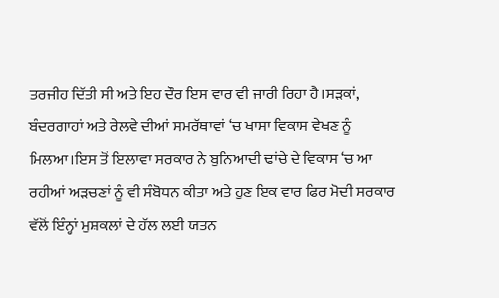ਤਰਜੀਹ ਦਿੱਤੀ ਸੀ ਅਤੇ ਇਹ ਦੌਰ ਇਸ ਵਾਰ ਵੀ ਜਾਰੀ ਰਿਹਾ ਹੈ।ਸੜਕਾਂ, ਬੰਦਰਗਾਹਾਂ ਅਤੇ ਰੇਲਵੇ ਦੀਆਂ ਸਮਰੱਥਾਵਾਂ ‘ਚ ਖਾਸਾ ਵਿਕਾਸ ਵੇਖਣ ਨੂੰ ਮਿਲਆ।ਇਸ ਤੋਂ ਇਲਾਵਾ ਸਰਕਾਰ ਨੇ ਬੁਨਿਆਦੀ ਢਾਂਚੇ ਦੇ ਵਿਕਾਸ ‘ਚ ਆ ਰਹੀਆਂ ਅੜਚਣਾਂ ਨੂੰ ਵੀ ਸੰਬੋਧਨ ਕੀਤਾ ਅਤੇ ਹੁਣ ਇਕ ਵਾਰ ਫਿਰ ਮੋਦੀ ਸਰਕਾਰ ਵੱਲੋਂ ਇੰਨ੍ਹਾਂ ਮੁਸ਼ਕਲਾਂ ਦੇ ਹੱਲ ਲਈ ਯਤਨ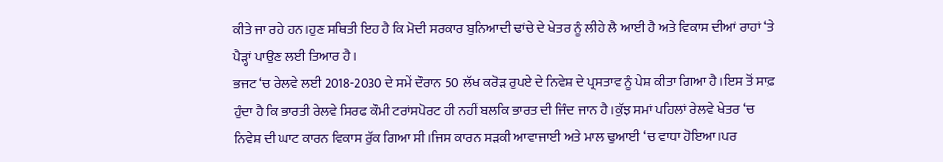ਕੀਤੇ ਜਾ ਰਹੇ ਹਨ।ਹੁਣ ਸਥਿਤੀ ਇਹ ਹੈ ਕਿ ਮੋਦੀ ਸਰਕਾਰ ਬੁਨਿਆਦੀ ਢਾਂਚੇ ਦੇ ਖੇਤਰ ਨੂੰ ਲੀਹੇ ਲੈ ਆਈ ਹੈ ਅਤੇ ਵਿਕਾਸ ਦੀਆਂ ਰਾਹਾਂ ‘ਤੇ ਪੈੜ੍ਹਾਂ ਪਾਉਣ ਲਈ ਤਿਆਰ ਹੈ।
ਭਜਟ ‘ਚ ਰੇਲਵੇ ਲਈ 2018-2030 ਦੇ ਸਮੇਂ ਦੌਰਾਨ 50 ਲੱਖ ਕਰੋੜ ਰੁਪਏ ਦੇ ਨਿਵੇਸ਼ ਦੇ ਪ੍ਰਸਤਾਵ ਨੂੰ ਪੇਸ਼ ਕੀਤਾ ਗਿਆ ਹੈ।ਇਸ ਤੋਂ ਸਾਫ਼ ਹੁੰਦਾ ਹੈ ਕਿ ਭਾਰਤੀ ਰੇਲਵੇ ਸਿਰਫ ਕੌਮੀ ਟਰਾਂਸਪੋਰਟ ਹੀ ਨਹੀਂ ਬਲਕਿ ਭਾਰਤ ਦੀ ਜਿੰਦ ਜਾਨ ਹੈ।ਕੁੱਝ ਸਮਾਂ ਪਹਿਲਾਂ ਰੇਲਵੇ ਖੇਤਰ ‘ਚ ਨਿਵੇਸ਼ ਦੀ ਘਾਟ ਕਾਰਨ ਵਿਕਾਸ ਰੁੱਕ ਗਿਆ ਸੀ।ਜਿਸ ਕਾਰਨ ਸੜਕੀ ਆਵਾਜਾਈ ਅਤੇ ਮਾਲ ਢੁਆਈ ‘ਚ ਵਾਧਾ ਹੋਇਆ।ਪਰ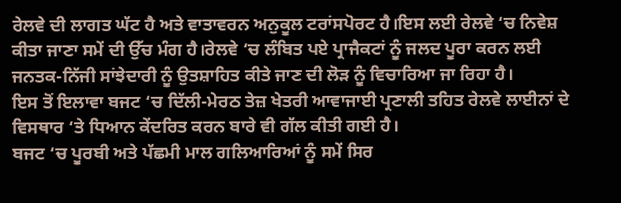ਰੇਲਵੇ ਦੀ ਲਾਗਤ ਘੱਟ ਹੈ ਅਤੇ ਵਾਤਾਵਰਨ ਅਨੁਕੂਲ ਟਰਾਂਸਪੋਰਟ ਹੈ।ਇਸ ਲਈ ਰੇਲਵੇ ‘ਚ ਨਿਵੇਸ਼ ਕੀਤਾ ਜਾਣਾ ਸਮੇਂ ਦੀ ਉੱਚ ਮੰਗ ਹੈ।ਰੇਲਵੇ ‘ਚ ਲੰਬਿਤ ਪਏ ਪ੍ਰਾਜੈਕਟਾਂ ਨੂੰ ਜਲਦ ਪੂਰਾ ਕਰਨ ਲਈ ਜਨਤਕ-ਨਿੱਜੀ ਸਾਂਝੇਦਾਰੀ ਨੂੰ ਉਤਸ਼ਾਹਿਤ ਕੀਤੇ ਜਾਣ ਦੀ ਲੋੜ ਨੂੰ ਵਿਚਾਰਿਆ ਜਾ ਰਿਹਾ ਹੈ।
ਇਸ ਤੋਂ ਇਲਾਵਾ ਬਜਟ ‘ਚ ਦਿੱਲੀ-ਮੇਰਠ ਤੇਜ਼ ਖੇਤਰੀ ਆਵਾਜਾਈ ਪ੍ਰਣਾਲੀ ਤਹਿਤ ਰੇਲਵੇ ਲਾਈਨਾਂ ਦੇ ਵਿਸਥਾਰ ‘ਤੇ ਧਿਆਨ ਕੇਂਦਰਿਤ ਕਰਨ ਬਾਰੇ ਵੀ ਗੱਲ ਕੀਤੀ ਗਈ ਹੈ।
ਬਜਟ ‘ਚ ਪੂਰਬੀ ਅਤੇ ਪੱਛਮੀ ਮਾਲ ਗਲਿਆਰਿਆਂ ਨੂੰ ਸਮੇਂ ਸਿਰ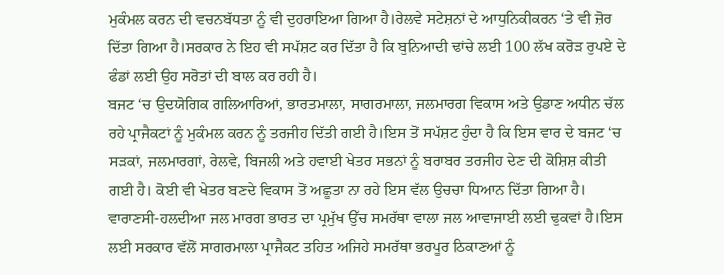ਮੁਕੰਮਲ ਕਰਨ ਦੀ ਵਚਨਬੱਧਤਾ ਨੂੰ ਵੀ ਦੁਹਰਾਇਆ ਗਿਆ ਹੈ।ਰੇਲਵੇ ਸਟੇਸ਼ਨਾਂ ਦੇ ਆਧੁਨਿਕੀਕਰਨ ‘ਤੇ ਵੀ ਜ਼ੋਰ ਦਿੱਤਾ ਗਿਆ ਹੈ।ਸਰਕਾਰ ਨੇ ਇਹ ਵੀ ਸਪੱਸ਼ਟ ਕਰ ਦਿੱਤਾ ਹੈ ਕਿ ਬੁਨਿਆਦੀ ਢਾਂਚੇ ਲਈ 100 ਲੱਖ ਕਰੋੜ ਰੁਪਏ ਦੇ ਫੰਡਾਂ ਲਈ ਉਹ ਸਰੋਤਾਂ ਦੀ ਬਾਲ ਕਰ ਰਹੀ ਹੈ।
ਬਜਟ ‘ਚ ਉਦਯੋਗਿਕ ਗਲਿਆਰਿਆਂ, ਭਾਰਤਮਾਲਾ, ਸਾਗਰਮਾਲਾ, ਜਲਮਾਰਗ ਵਿਕਾਸ ਅਤੇ ਉਡਾਣ ਅਧੀਨ ਚੱਲ ਰਹੇ ਪ੍ਰਾਜੈਕਟਾਂ ਨੂੰ ਮੁਕੰਮਲ ਕਰਨ ਨੂੰ ਤਰਜੀਹ ਦਿੱਤੀ ਗਈ ਹੈ।ਇਸ ਤੋਂ ਸਪੱਸ਼ਟ ਹੁੰਦਾ ਹੈ ਕਿ ਇਸ ਵਾਰ ਦੇ ਬਜਟ ‘ਚ ਸੜਕਾਂ, ਜਲਮਾਰਗਾਂ, ਰੇਲਵੇ, ਬਿਜਲੀ ਅਤੇ ਹਵਾਈ ਖੇਤਰ ਸਭਨਾਂ ਨੂੰ ਬਰਾਬਰ ਤਰਜੀਹ ਦੇਣ ਦੀ ਕੋਸ਼ਿਸ਼ ਕੀਤੀ ਗਈ ਹੈ। ਕੋਈ ਵੀ ਖੇਤਰ ਬਣਦੇ ਵਿਕਾਸ ਤੋਂ ਅਛੂਤਾ ਨਾ ਰਹੇ ਇਸ ਵੱਲ ਉਚਚਾ ਧਿਆਨ ਦਿੱਤਾ ਗਿਆ ਹੈ।
ਵਾਰਾਣਸੀ-ਹਲਦੀਆ ਜਲ ਮਾਰਗ ਭਾਰਤ ਦਾ ਪ੍ਰਮੁੱਖ ਉੱਚ ਸਮਰੱਥਾ ਵਾਲਾ ਜਲ ਆਵਾਜਾਈ ਲਈ ਢੁਕਵਾਂ ਹੈ।ਇਸ ਲਈ ਸਰਕਾਰ ਵੱਲੋਂ ਸਾਗਰਮਾਲਾ ਪ੍ਰਾਜੈਕਟ ਤਹਿਤ ਅਜਿਹੇ ਸਮਰੱਥਾ ਭਰਪੂਰ ਠਿਕਾਣਆਂ ਨੂੰ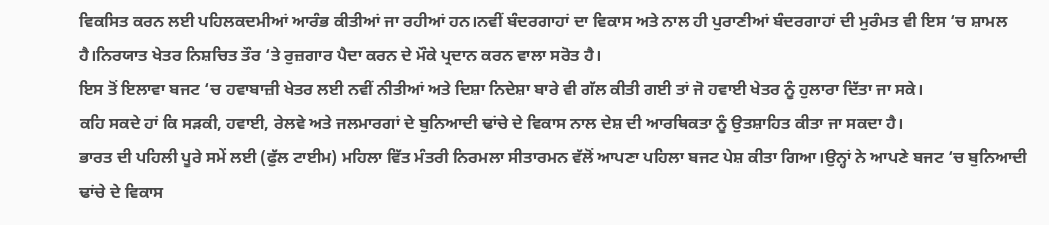ਵਿਕਸਿਤ ਕਰਨ ਲਈ ਪਹਿਲਕਦਮੀਆਂ ਆਰੰਭ ਕੀਤੀਆਂ ਜਾ ਰਹੀਆਂ ਹਨ।ਨਵੀਂ ਬੰਦਰਗਾਹਾਂ ਦਾ ਵਿਕਾਸ ਅਤੇ ਨਾਲ ਹੀ ਪੁਰਾਣੀਆਂ ਬੰਦਰਗਾਹਾਂ ਦੀ ਮੁਰੰਮਤ ਵੀ ਇਸ ‘ਚ ਸ਼ਾਮਲ ਹੈ।ਨਿਰਯਾਤ ਖੇਤਰ ਨਿਸ਼ਚਿਤ ਤੌਰ ‘ਤੇ ਰੁਜ਼ਗਾਰ ਪੈਦਾ ਕਰਨ ਦੇ ਮੌਕੇ ਪ੍ਰਦਾਨ ਕਰਨ ਵਾਲਾ ਸਰੋਤ ਹੈ।
ਇਸ ਤੋਂ ਇਲਾਵਾ ਬਜਟ ‘ਚ ਹਵਾਬਾਜ਼ੀ ਖੇਤਰ ਲਈ ਨਵੀਂ ਨੀਤੀਆਂ ਅਤੇ ਦਿਸ਼ਾ ਨਿਦੇਸ਼ਾ ਬਾਰੇ ਵੀ ਗੱਲ ਕੀਤੀ ਗਈ ਤਾਂ ਜੋ ਹਵਾਈ ਖੇਤਰ ਨੂੰ ਹੁਲਾਰਾ ਦਿੱਤਾ ਜਾ ਸਕੇ।
ਕਹਿ ਸਕਦੇ ਹਾਂ ਕਿ ਸੜਕੀ, ਹਵਾਈ, ਰੇਲਵੇ ਅਤੇ ਜਲਮਾਰਗਾਂ ਦੇ ਬੁਨਿਆਦੀ ਢਾਂਚੇ ਦੇ ਵਿਕਾਸ ਨਾਲ ਦੇਸ਼ ਦੀ ਆਰਥਿਕਤਾ ਨੂੰ ਉਤਸ਼ਾਹਿਤ ਕੀਤਾ ਜਾ ਸਕਦਾ ਹੈ।
ਭਾਰਤ ਦੀ ਪਹਿਲੀ ਪੂਰੇ ਸਮੇਂ ਲਈ (ਫੁੱਲ ਟਾਈਮ) ਮਹਿਲਾ ਵਿੱਤ ਮੰਤਰੀ ਨਿਰਮਲਾ ਸੀਤਾਰਮਨ ਵੱਲੋਂ ਆਪਣਾ ਪਹਿਲਾ ਬਜਟ ਪੇਸ਼ ਕੀਤਾ ਗਿਆ।ਉਨ੍ਹਾਂ ਨੇ ਆਪਣੇ ਬਜਟ ‘ਚ ਬੁਨਿਆਦੀ ਢਾਂਚੇ ਦੇ ਵਿਕਾਸ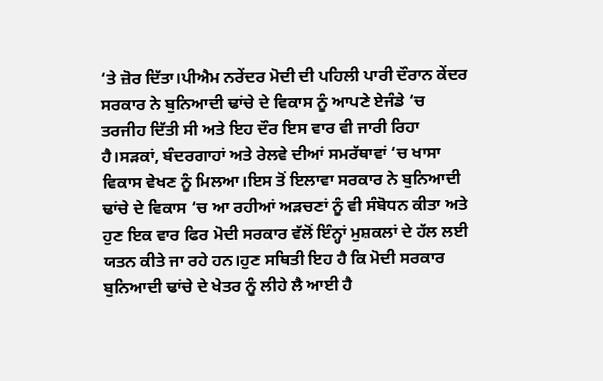‘ਤੇ ਜ਼ੋਰ ਦਿੱਤਾ।ਪੀਐਮ ਨਰੇਂਦਰ ਮੋਦੀ ਦੀ ਪਹਿਲੀ ਪਾਰੀ ਦੌਰਾਨ ਕੇਂਦਰ ਸਰਕਾਰ ਨੇ ਬੁਨਿਆਦੀ ਢਾਂਚੇ ਦੇ ਵਿਕਾਸ ਨੂੰ ਆਪਣੇ ਏਜੰਡੇ ‘ਚ ਤਰਜੀਹ ਦਿੱਤੀ ਸੀ ਅਤੇ ਇਹ ਦੌਰ ਇਸ ਵਾਰ ਵੀ ਜਾਰੀ ਰਿਹਾ ਹੈ।ਸੜਕਾਂ, ਬੰਦਰਗਾਹਾਂ ਅਤੇ ਰੇਲਵੇ ਦੀਆਂ ਸਮਰੱਥਾਵਾਂ ‘ਚ ਖਾਸਾ ਵਿਕਾਸ ਵੇਖਣ ਨੂੰ ਮਿਲਆ।ਇਸ ਤੋਂ ਇਲਾਵਾ ਸਰਕਾਰ ਨੇ ਬੁਨਿਆਦੀ ਢਾਂਚੇ ਦੇ ਵਿਕਾਸ ‘ਚ ਆ ਰਹੀਆਂ ਅੜਚਣਾਂ ਨੂੰ ਵੀ ਸੰਬੋਧਨ ਕੀਤਾ ਅਤੇ ਹੁਣ ਇਕ ਵਾਰ ਫਿਰ ਮੋਦੀ ਸਰਕਾਰ ਵੱਲੋਂ ਇੰਨ੍ਹਾਂ ਮੁਸ਼ਕਲਾਂ ਦੇ ਹੱਲ ਲਈ ਯਤਨ ਕੀਤੇ ਜਾ ਰਹੇ ਹਨ।ਹੁਣ ਸਥਿਤੀ ਇਹ ਹੈ ਕਿ ਮੋਦੀ ਸਰਕਾਰ ਬੁਨਿਆਦੀ ਢਾਂਚੇ ਦੇ ਖੇਤਰ ਨੂੰ ਲੀਹੇ ਲੈ ਆਈ ਹੈ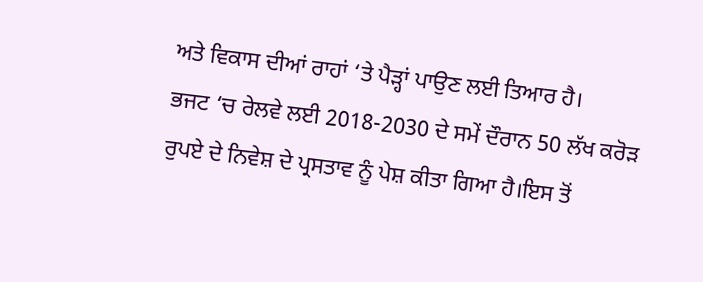ਅਤੇ ਵਿਕਾਸ ਦੀਆਂ ਰਾਹਾਂ ‘ਤੇ ਪੈੜ੍ਹਾਂ ਪਾਉਣ ਲਈ ਤਿਆਰ ਹੈ।
ਭਜਟ ‘ਚ ਰੇਲਵੇ ਲਈ 2018-2030 ਦੇ ਸਮੇਂ ਦੌਰਾਨ 50 ਲੱਖ ਕਰੋੜ ਰੁਪਏ ਦੇ ਨਿਵੇਸ਼ ਦੇ ਪ੍ਰਸਤਾਵ ਨੂੰ ਪੇਸ਼ ਕੀਤਾ ਗਿਆ ਹੈ।ਇਸ ਤੋਂ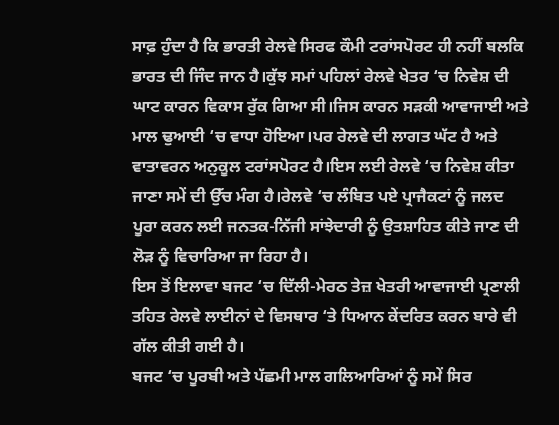ਸਾਫ਼ ਹੁੰਦਾ ਹੈ ਕਿ ਭਾਰਤੀ ਰੇਲਵੇ ਸਿਰਫ ਕੌਮੀ ਟਰਾਂਸਪੋਰਟ ਹੀ ਨਹੀਂ ਬਲਕਿ ਭਾਰਤ ਦੀ ਜਿੰਦ ਜਾਨ ਹੈ।ਕੁੱਝ ਸਮਾਂ ਪਹਿਲਾਂ ਰੇਲਵੇ ਖੇਤਰ ‘ਚ ਨਿਵੇਸ਼ ਦੀ ਘਾਟ ਕਾਰਨ ਵਿਕਾਸ ਰੁੱਕ ਗਿਆ ਸੀ।ਜਿਸ ਕਾਰਨ ਸੜਕੀ ਆਵਾਜਾਈ ਅਤੇ ਮਾਲ ਢੁਆਈ ‘ਚ ਵਾਧਾ ਹੋਇਆ।ਪਰ ਰੇਲਵੇ ਦੀ ਲਾਗਤ ਘੱਟ ਹੈ ਅਤੇ ਵਾਤਾਵਰਨ ਅਨੁਕੂਲ ਟਰਾਂਸਪੋਰਟ ਹੈ।ਇਸ ਲਈ ਰੇਲਵੇ ‘ਚ ਨਿਵੇਸ਼ ਕੀਤਾ ਜਾਣਾ ਸਮੇਂ ਦੀ ਉੱਚ ਮੰਗ ਹੈ।ਰੇਲਵੇ ‘ਚ ਲੰਬਿਤ ਪਏ ਪ੍ਰਾਜੈਕਟਾਂ ਨੂੰ ਜਲਦ ਪੂਰਾ ਕਰਨ ਲਈ ਜਨਤਕ-ਨਿੱਜੀ ਸਾਂਝੇਦਾਰੀ ਨੂੰ ਉਤਸ਼ਾਹਿਤ ਕੀਤੇ ਜਾਣ ਦੀ ਲੋੜ ਨੂੰ ਵਿਚਾਰਿਆ ਜਾ ਰਿਹਾ ਹੈ।
ਇਸ ਤੋਂ ਇਲਾਵਾ ਬਜਟ ‘ਚ ਦਿੱਲੀ-ਮੇਰਠ ਤੇਜ਼ ਖੇਤਰੀ ਆਵਾਜਾਈ ਪ੍ਰਣਾਲੀ ਤਹਿਤ ਰੇਲਵੇ ਲਾਈਨਾਂ ਦੇ ਵਿਸਥਾਰ ‘ਤੇ ਧਿਆਨ ਕੇਂਦਰਿਤ ਕਰਨ ਬਾਰੇ ਵੀ ਗੱਲ ਕੀਤੀ ਗਈ ਹੈ।
ਬਜਟ ‘ਚ ਪੂਰਬੀ ਅਤੇ ਪੱਛਮੀ ਮਾਲ ਗਲਿਆਰਿਆਂ ਨੂੰ ਸਮੇਂ ਸਿਰ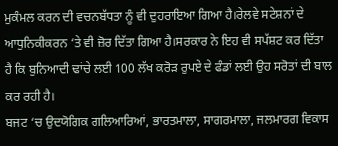ਮੁਕੰਮਲ ਕਰਨ ਦੀ ਵਚਨਬੱਧਤਾ ਨੂੰ ਵੀ ਦੁਹਰਾਇਆ ਗਿਆ ਹੈ।ਰੇਲਵੇ ਸਟੇਸ਼ਨਾਂ ਦੇ ਆਧੁਨਿਕੀਕਰਨ ‘ਤੇ ਵੀ ਜ਼ੋਰ ਦਿੱਤਾ ਗਿਆ ਹੈ।ਸਰਕਾਰ ਨੇ ਇਹ ਵੀ ਸਪੱਸ਼ਟ ਕਰ ਦਿੱਤਾ ਹੈ ਕਿ ਬੁਨਿਆਦੀ ਢਾਂਚੇ ਲਈ 100 ਲੱਖ ਕਰੋੜ ਰੁਪਏ ਦੇ ਫੰਡਾਂ ਲਈ ਉਹ ਸਰੋਤਾਂ ਦੀ ਬਾਲ ਕਰ ਰਹੀ ਹੈ।
ਬਜਟ ‘ਚ ਉਦਯੋਗਿਕ ਗਲਿਆਰਿਆਂ, ਭਾਰਤਮਾਲਾ, ਸਾਗਰਮਾਲਾ, ਜਲਮਾਰਗ ਵਿਕਾਸ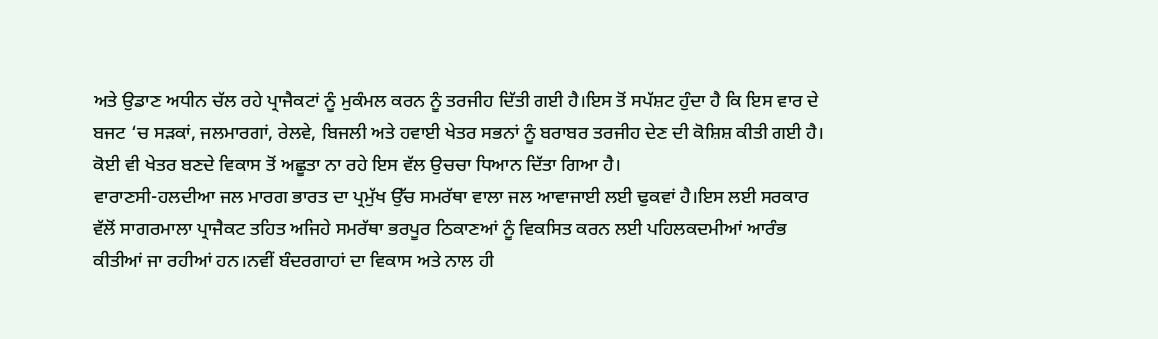ਅਤੇ ਉਡਾਣ ਅਧੀਨ ਚੱਲ ਰਹੇ ਪ੍ਰਾਜੈਕਟਾਂ ਨੂੰ ਮੁਕੰਮਲ ਕਰਨ ਨੂੰ ਤਰਜੀਹ ਦਿੱਤੀ ਗਈ ਹੈ।ਇਸ ਤੋਂ ਸਪੱਸ਼ਟ ਹੁੰਦਾ ਹੈ ਕਿ ਇਸ ਵਾਰ ਦੇ ਬਜਟ ‘ਚ ਸੜਕਾਂ, ਜਲਮਾਰਗਾਂ, ਰੇਲਵੇ, ਬਿਜਲੀ ਅਤੇ ਹਵਾਈ ਖੇਤਰ ਸਭਨਾਂ ਨੂੰ ਬਰਾਬਰ ਤਰਜੀਹ ਦੇਣ ਦੀ ਕੋਸ਼ਿਸ਼ ਕੀਤੀ ਗਈ ਹੈ। ਕੋਈ ਵੀ ਖੇਤਰ ਬਣਦੇ ਵਿਕਾਸ ਤੋਂ ਅਛੂਤਾ ਨਾ ਰਹੇ ਇਸ ਵੱਲ ਉਚਚਾ ਧਿਆਨ ਦਿੱਤਾ ਗਿਆ ਹੈ।
ਵਾਰਾਣਸੀ-ਹਲਦੀਆ ਜਲ ਮਾਰਗ ਭਾਰਤ ਦਾ ਪ੍ਰਮੁੱਖ ਉੱਚ ਸਮਰੱਥਾ ਵਾਲਾ ਜਲ ਆਵਾਜਾਈ ਲਈ ਢੁਕਵਾਂ ਹੈ।ਇਸ ਲਈ ਸਰਕਾਰ ਵੱਲੋਂ ਸਾਗਰਮਾਲਾ ਪ੍ਰਾਜੈਕਟ ਤਹਿਤ ਅਜਿਹੇ ਸਮਰੱਥਾ ਭਰਪੂਰ ਠਿਕਾਣਆਂ ਨੂੰ ਵਿਕਸਿਤ ਕਰਨ ਲਈ ਪਹਿਲਕਦਮੀਆਂ ਆਰੰਭ ਕੀਤੀਆਂ ਜਾ ਰਹੀਆਂ ਹਨ।ਨਵੀਂ ਬੰਦਰਗਾਹਾਂ ਦਾ ਵਿਕਾਸ ਅਤੇ ਨਾਲ ਹੀ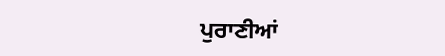ਪੁਰਾਣੀਆਂ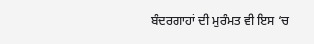ਬੰਦਰਗਾਹਾਂ ਦੀ ਮੁਰੰਮਤ ਵੀ ਇਸ ‘ਚ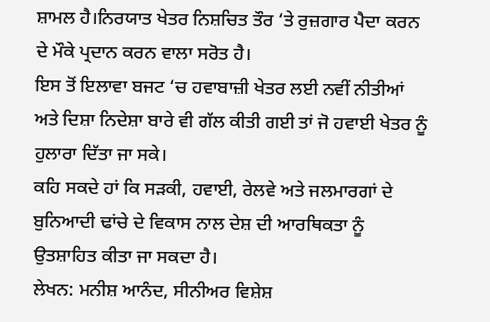ਸ਼ਾਮਲ ਹੈ।ਨਿਰਯਾਤ ਖੇਤਰ ਨਿਸ਼ਚਿਤ ਤੌਰ ‘ਤੇ ਰੁਜ਼ਗਾਰ ਪੈਦਾ ਕਰਨ ਦੇ ਮੌਕੇ ਪ੍ਰਦਾਨ ਕਰਨ ਵਾਲਾ ਸਰੋਤ ਹੈ।
ਇਸ ਤੋਂ ਇਲਾਵਾ ਬਜਟ ‘ਚ ਹਵਾਬਾਜ਼ੀ ਖੇਤਰ ਲਈ ਨਵੀਂ ਨੀਤੀਆਂ ਅਤੇ ਦਿਸ਼ਾ ਨਿਦੇਸ਼ਾ ਬਾਰੇ ਵੀ ਗੱਲ ਕੀਤੀ ਗਈ ਤਾਂ ਜੋ ਹਵਾਈ ਖੇਤਰ ਨੂੰ ਹੁਲਾਰਾ ਦਿੱਤਾ ਜਾ ਸਕੇ।
ਕਹਿ ਸਕਦੇ ਹਾਂ ਕਿ ਸੜਕੀ, ਹਵਾਈ, ਰੇਲਵੇ ਅਤੇ ਜਲਮਾਰਗਾਂ ਦੇ ਬੁਨਿਆਦੀ ਢਾਂਚੇ ਦੇ ਵਿਕਾਸ ਨਾਲ ਦੇਸ਼ ਦੀ ਆਰਥਿਕਤਾ ਨੂੰ ਉਤਸ਼ਾਹਿਤ ਕੀਤਾ ਜਾ ਸਕਦਾ ਹੈ।
ਲੇਖਨ: ਮਨੀਸ਼ ਆਨੰਦ, ਸੀਨੀਅਰ ਵਿਸ਼ੇਸ਼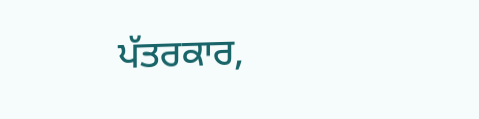ਪੱਤਰਕਾਰ,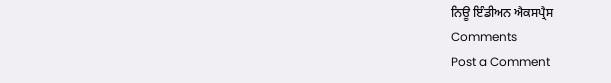ਨਿਊ ਇੰਡੀਅਨ ਐਕਸਪ੍ਰੈਸ
Comments
Post a Comment